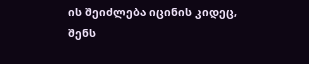ის შეიძლება იცინის კიდეც,
შენს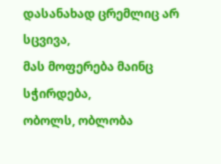დასანახად ცრემლიც არ სცვივა,
მას მოფერება მაინც სჭირდება,
ობოლს, ობლობა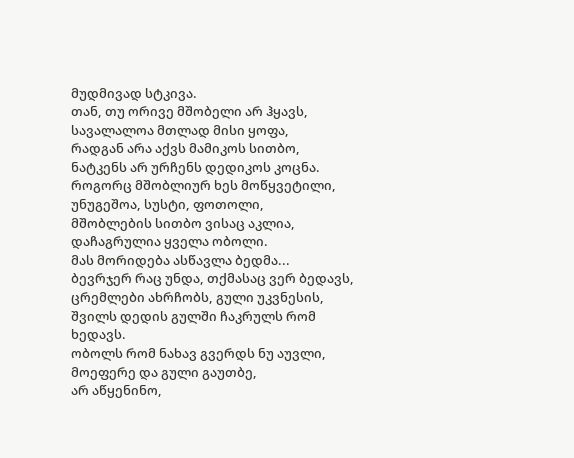მუდმივად სტკივა.
თან, თუ ორივე მშობელი არ ჰყავს,
სავალალოა მთლად მისი ყოფა,
რადგან არა აქვს მამიკოს სითბო,
ნატკენს არ ურჩენს დედიკოს კოცნა.
როგორც მშობლიურ ხეს მოწყვეტილი,
უნუგეშოა, სუსტი, ფოთოლი,
მშობლების სითბო ვისაც აკლია,
დაჩაგრულია ყველა ობოლი.
მას მორიდება ასწავლა ბედმა...
ბევრჯერ რაც უნდა, თქმასაც ვერ ბედავს,
ცრემლები ახრჩობს, გული უკვნესის,
შვილს დედის გულში ჩაკრულს რომ ხედავს.
ობოლს რომ ნახავ გვერდს ნუ აუვლი,
მოეფერე და გული გაუთბე,
არ აწყენინო,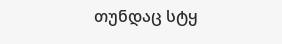თუნდაც სტყ